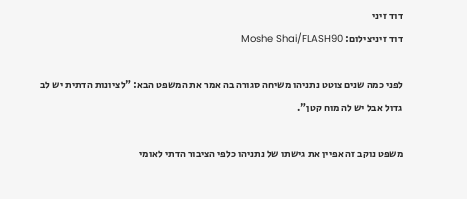דוד זיני
דוד זיניצילום: Moshe Shai/FLASH90

לפני כמה שנים צוטט נתניהו משיחה סגורה בה אמר את המשפט הבא: "לציונות הדתית יש לב גדול אבל יש לה מוח קטן".

משפט נוקב זה אפיין את גישתו של נתניהו כלפי הציבור הדתי לאומי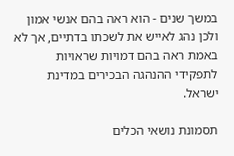במשך שנים - הוא ראה בהם אנשי אמון ולכן נהג לאייש את לשכתו בדתיים, אך לא באמת ראה בהם דמויות שראויות לתפקידי ההנהגה הבכירים במדינת ישראל.

תסמונת נושאי הכלים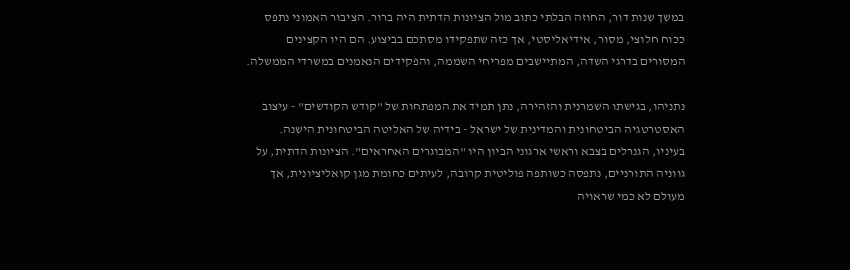במשך שנות דור, החוזה הבלתי כתוב מול הציונות הדתית היה ברור. הציבור האמוני נתפס ככוח חלוצי, מסור, אידיאליסטי, אך כזה שתפקידו מסתכם בביצוע. הם היו הקצינים המסורים בדרגי השדה, המתיישבים מפריחי השממה, והפקידים הנאמנים במשרדי הממשלה.

נתניהו, בגישתו השמרנית והזהירה, נתן תמיד את המפתחות של "קודש הקודשים" - עיצוב האסטרטגיה הביטחונית והמדינית של ישראל - בידיה של האליטה הביטחונית הישנה. בעיניו, הגנרלים בצבא וראשי ארגוני הביון היו "המבוגרים האחראים". הציונות הדתית, על גווניה התורניים, נתפסה כשותפה פוליטית קרובה, לעיתים כחומת מגן קואליציונית, אך מעולם לא כמי שראויה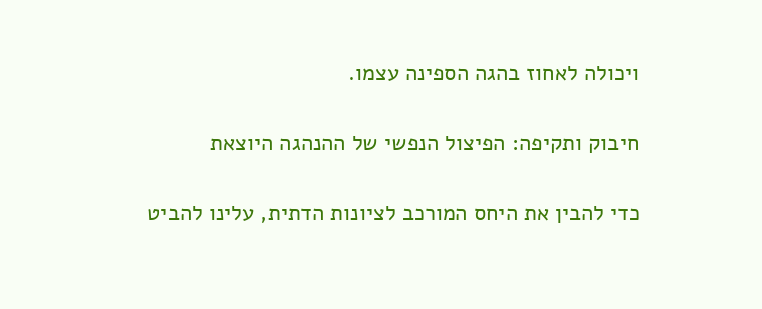ויכולה לאחוז בהגה הספינה עצמו.

חיבוק ותקיפה: הפיצול הנפשי של ההנהגה היוצאת

כדי להבין את היחס המורכב לציונות הדתית, עלינו להביט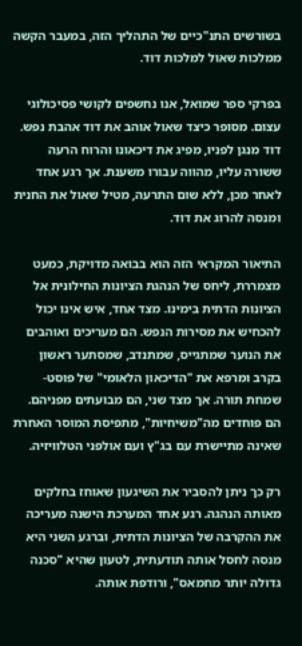בשורשים התנ"כיים של התהליך הזה, במעבר הקשה ממלכות שאול למלכות דוד.

בפרקי ספר שמואל, אנו נחשפים לקושי פסיכולוגי עצום. מסופר כיצד שאול אוהב את דוד אהבת נפש. דוד מנגן לפניו, מפיג את דיכאונו והרוח הרעה ששורה עליו, מהווה עבורו משענת. אך רגע אחד לאחר מכן, ללא שום התרעה, מטיל שאול את החנית ומנסה להרוג את דוד.

התיאור המקראי הזה הוא בבואה מדויקת, כמעט מצמררת, ליחס של הנהגת הציונות החילונית אל הציונות הדתית בימינו. מצד אחד, איש אינו יכול להכחיש את מסירות הנפש. הם מעריכים ואוהבים את הנוער שמתגייס, שמתנדב, שמסתער ראשון בקרב ומרפא את "הדיכאון הלאומי" של פוסט-שמחת תורה. אך מצד שני, הם מבועתים מפניהם. הם פוחדים מה"משיחיות", מתפיסת המוסר האחרת שאינה מתיישרת עם בג"ץ ועם אולפני הטלוויזיה.

רק כך ניתן להסביר את השיגעון שאוחז בחלקים מאותה הנהגה. רגע אחד המערכת הישנה מעריכה את ההקרבה של הציונות הדתית, וברגע השני היא מנסה לחסל אותה תודעתית, לטעון שהיא "סכנה גדולה יותר מחמאס", ורודפת אותה.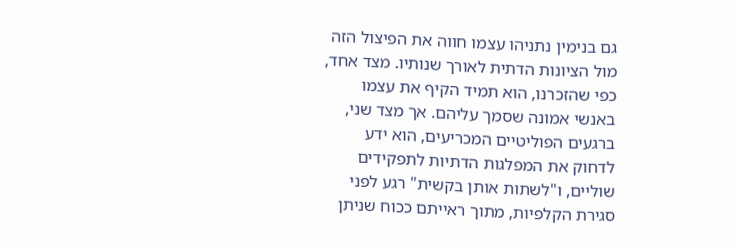גם בנימין נתניהו עצמו חווה את הפיצול הזה מול הציונות הדתית לאורך שנותיו. מצד אחד, כפי שהזכרנו, הוא תמיד הקיף את עצמו באנשי אמונה שסמך עליהם. אך מצד שני, ברגעים הפוליטיים המכריעים, הוא ידע לדחוק את המפלגות הדתיות לתפקידים שוליים, ו"לשתות אותן בקשית" רגע לפני סגירת הקלפיות, מתוך ראייתם ככוח שניתן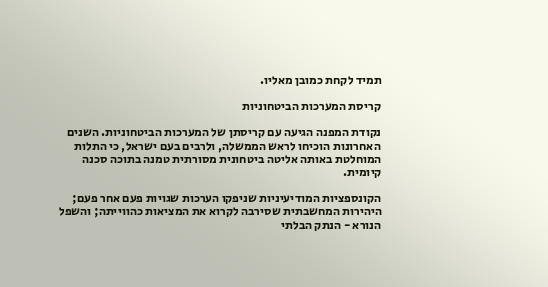תמיד לקחת כמובן מאליו.

קריסת המערכות הביטחוניות

נקודת המפנה הגיעה עם קריסתן של המערכות הביטחוניות. השנים האחרונות הוכיחו לראש הממשלה, ולרבים בעם ישראל, כי התלות המוחלטת באותה אליטה ביטחונית מסורתית טמנה בתוכה סכנה קיומית.

הקונספציות המודיעיניות שניפקו הערכות שגויות פעם אחר פעם; היהירות המחשבתית שסירבה לקרוא את המציאות כהווייתה; והשפל הנורא - הנתק הבלתי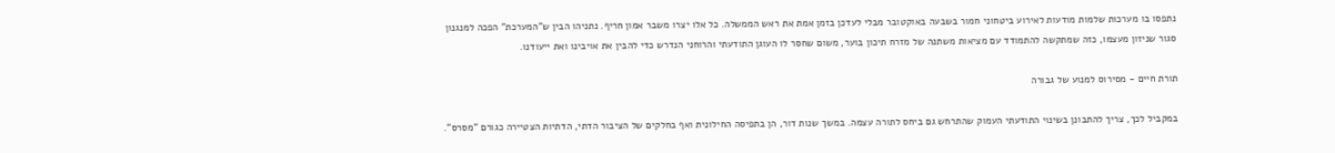נתפסו בו מערכות שלמות מודעות לאירוע ביטחוני חמור בשבעה באוקטובר מבלי לעדכן בזמן אמת את ראש הממשלה. כל אלו יצרו משבר אמון חריף. נתניהו הבין ש"המערכת" הפכה למנגנון סגור שניזון מעצמו, כזה שמתקשה להתמודד עם מציאות משתנה של מזרח תיכון בוער, משום שחסר לו העוגן התודעתי והרוחני הנדרש כדי להבין את אויבינו ואת ייעודנו.

תורת חיים - מסירוס למנוע של גבורה

במקביל לכך, צריך להתבונן בשינוי התודעתי העמוק שהתרחש גם ביחס לתורה עצמה. במשך שנות דור, הן בתפיסה החילונית ואף בחלקים של הציבור הדתי, הדתיות הצטיירה כגורם "מסרס".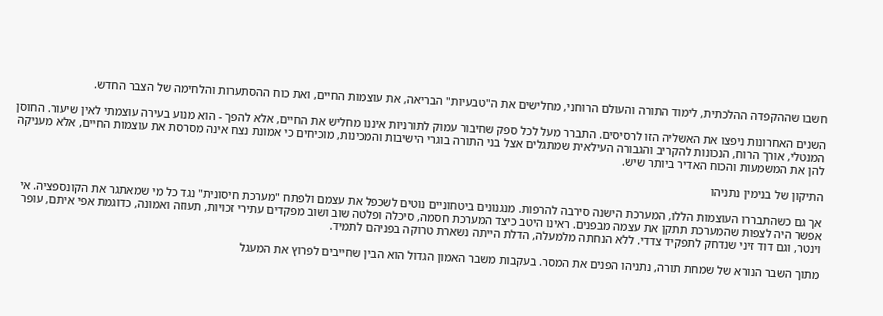חשבו שההקפדה ההלכתית, לימוד התורה והעולם הרוחני, מחלישים את ה"טבעיות" הבריאה, את עוצמות החיים, ואת כוח ההסתערות והלחימה של הצבר החדש.

השנים האחרונות ניפצו את האשליה הזו לרסיסים. התברר מעל לכל ספק שחיבור עמוק לתורניות איננו מחליש את החיים, אלא להפך - הוא מנוע בעירה עוצמתי לאין שיעור. החוסן המנטלי, אורך הרוח, הנכונות להקריב והגבורה העילאית שמתגלים אצל בני התורה בוגרי הישיבות והמכינות, מוכיחים כי אמונת נצח אינה מסרסת את עוצמות החיים, אלא מעניקה להן את המשמעות והכוח האדיר ביותר שיש.

התיקון של בנימין נתניהו

אך גם כשהתבררו העוצמות הללו, המערכת הישנה סירבה להרפות. מנגנונים ביטחוניים נוטים לשכפל את עצמם ולפתח "מערכת חיסונית" נגד כל מי שמאתגר את הקונספציה. אי אפשר היה לצפות שהמערכת תתקן את עצמה מבפנים. ראינו היטב כיצד המערכת חסמה, סיכלה ופלטה שוב ושוב מפקדים עתירי זכויות, תעוזה ואמונה, כדוגמת אפי איתם, עופר וינטר, וגם דוד זיני שנדחק לתפקיד צדדי. ללא הנחתה מלמעלה, הדלת הייתה נשארת טרוקה בפניהם לתמיד.

מתוך השבר הנורא של שמחת תורה, נתניהו הפנים את המסר. בעקבות משבר האמון הגדול הוא הבין שחייבים לפרוץ את המעגל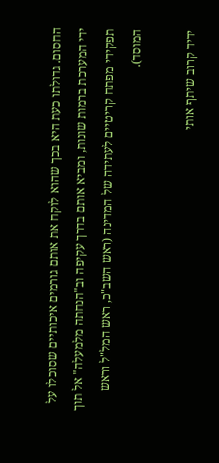החסום. גדולתו כעת היא בכך שהוא לוקח את אותם גורמים איכותיים שסוכלו על ידי המערכת ברמות שונות, ומביא אותם בדרך עקיפה וב"הנחתה מלמעלה" אל תוך תפקידי מפתח קריטיים לעתידה של המדינה (ראש השב"כ, ראש המל"ל וראש המוסד).

ידיד קרוב שיתף אותי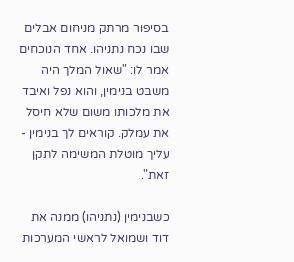בסיפור מרתק מניחום אבלים שבו נכח נתניהו. אחד הנוכחים אמר לו: "שאול המלך היה משבט בנימין, והוא נפל ואיבד את מלכותו משום שלא חיסל את עמלק. קוראים לך בנימין - עליך מוטלת המשימה לתקן זאת".

כשבנימין (נתניהו) ממנה את דוד ושמואל לראשי המערכות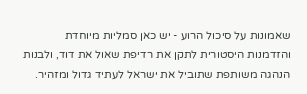שאמונות על סיכול הרוע - יש כאן סמליות מיוחדת והזדמנות היסטורית לתקן את רדיפת שאול את דוד, ולבנות הנהגה משותפת שתוביל את ישראל לעתיד גדול ומזהיר.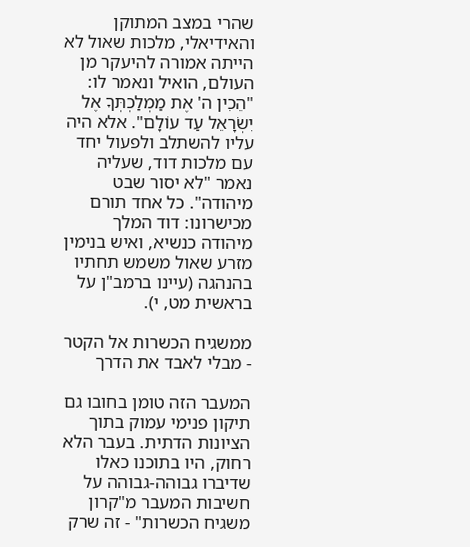שהרי במצב המתוקן והאידיאלי, מלכות שאול לא הייתה אמורה להיעקר מן העולם, הואיל ונאמר לו: "הֵכִין ה' אֶת מַמְלַכְתְּךָ אֶל יִשְׂרָאֵל עַד עוֹלָם". אלא היה עליו להשתלב ולפעול יחד עם מלכות דוד, שעליה נאמר "לא יסור שבט מיהודה". כל אחד תורם מכישרונו: דוד המלך מיהודה כנשיא, ואיש בנימין מזרע שאול משמש תחתיו בהנהגה (עיינו ברמב"ן על בראשית מט, י).

ממשגיח הכשרות אל הקטר - מבלי לאבד את הדרך

המעבר הזה טומן בחובו גם תיקון פנימי עמוק בתוך הציונות הדתית. בעבר הלא רחוק, היו בתוכנו כאלו שדיברו גבוהה-גבוהה על חשיבות המעבר מ"קרון משגיח הכשרות" - זה שרק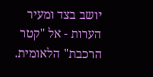יושב בצד ומעיר הערות - אל "קטר הרכבת" הלאומית.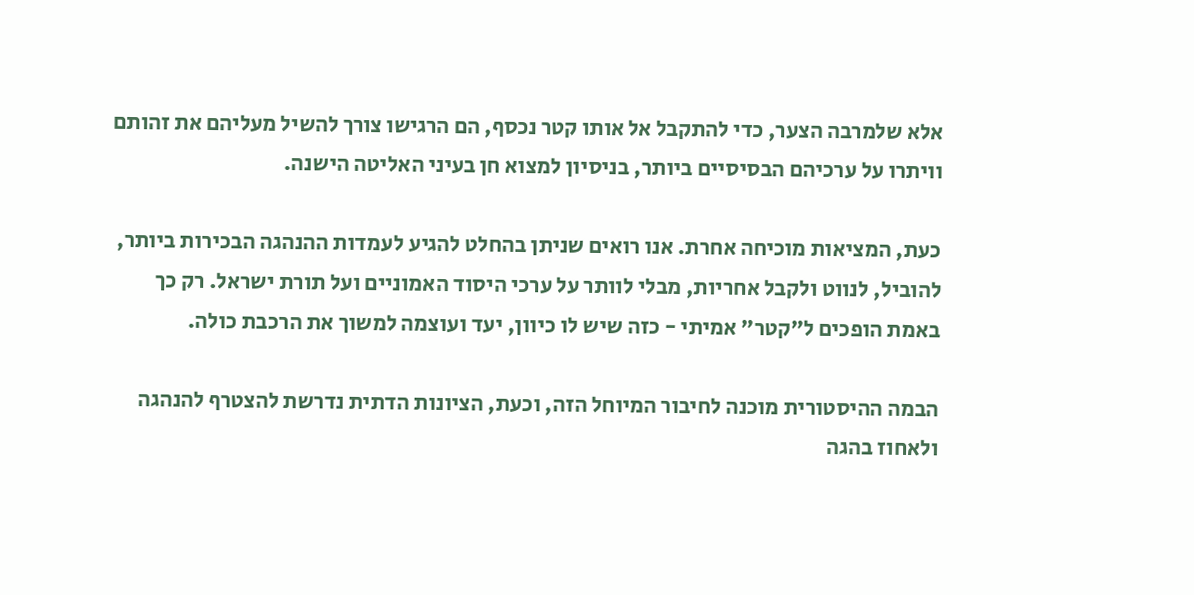אלא שלמרבה הצער, כדי להתקבל אל אותו קטר נכסף, הם הרגישו צורך להשיל מעליהם את זהותם וויתרו על ערכיהם הבסיסיים ביותר, בניסיון למצוא חן בעיני האליטה הישנה.

כעת, המציאות מוכיחה אחרת. אנו רואים שניתן בהחלט להגיע לעמדות ההנהגה הבכירות ביותר, להוביל, לנווט ולקבל אחריות, מבלי לוותר על ערכי היסוד האמוניים ועל תורת ישראל. רק כך באמת הופכים ל"קטר" אמיתי - כזה שיש לו כיוון, יעד ועוצמה למשוך את הרכבת כולה.

הבמה ההיסטורית מוכנה לחיבור המיוחל הזה, וכעת, הציונות הדתית נדרשת להצטרף להנהגה ולאחוז בהגה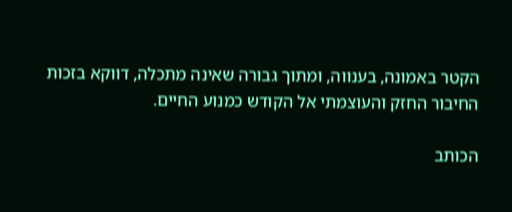הקטר באמונה, בענווה, ומתוך גבורה שאינה מתכלה, דווקא בזכות החיבור החזק והעוצמתי אל הקודש כמנוע החיים.

הכותב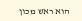הוא ראש מכון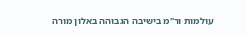עולמות ור"מ בישיבה הגבוהה באלון מורה